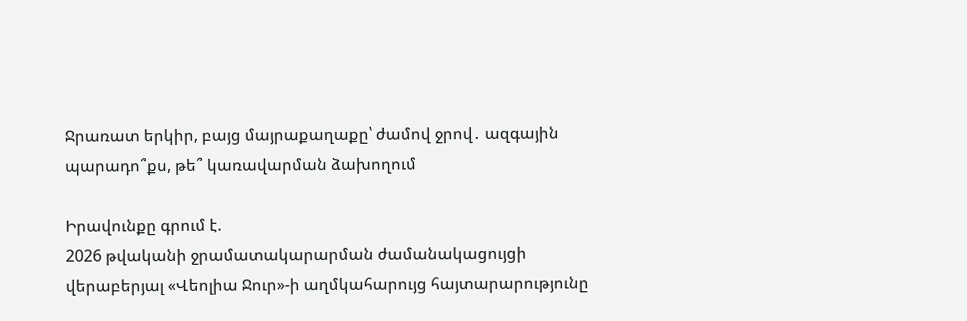Ջրառատ երկիր, բայց մայրաքաղաքը՝ ժամով ջրով․ ազգային պարադո՞քս, թե՞ կառավարման ձախողում

Իրավունքը գրում է.
2026 թվականի ջրամատակարարման ժամանակացույցի վերաբերյալ «Վեոլիա Ջուր»-ի աղմկահարույց հայտարարությունը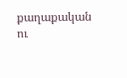քաղաքական ու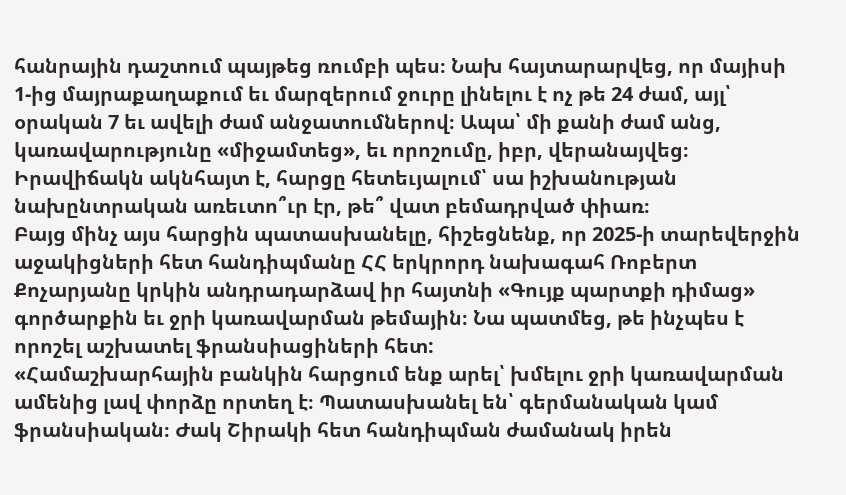հանրային դաշտում պայթեց ռումբի պես։ Նախ հայտարարվեց, որ մայիսի 1-ից մայրաքաղաքում եւ մարզերում ջուրը լինելու է ոչ թե 24 ժամ, այլ՝ օրական 7 եւ ավելի ժամ անջատումներով։ Ապա՝ մի քանի ժամ անց, կառավարությունը «միջամտեց», եւ որոշումը, իբր, վերանայվեց։ Իրավիճակն ակնհայտ է, հարցը հետեւյալում՝ սա իշխանության նախընտրական առեւտո՞ւր էր, թե՞ վատ բեմադրված փիառ։
Բայց մինչ այս հարցին պատասխանելը, հիշեցնենք, որ 2025-ի տարեվերջին աջակիցների հետ հանդիպմանը ՀՀ երկրորդ նախագահ Ռոբերտ Քոչարյանը կրկին անդրադարձավ իր հայտնի «Գույք պարտքի դիմաց» գործարքին եւ ջրի կառավարման թեմային։ Նա պատմեց, թե ինչպես է որոշել աշխատել ֆրանսիացիների հետ:
«Համաշխարհային բանկին հարցում ենք արել՝ խմելու ջրի կառավարման ամենից լավ փորձը որտեղ է։ Պատասխանել են՝ գերմանական կամ ֆրանսիական։ Ժակ Շիրակի հետ հանդիպման ժամանակ իրեն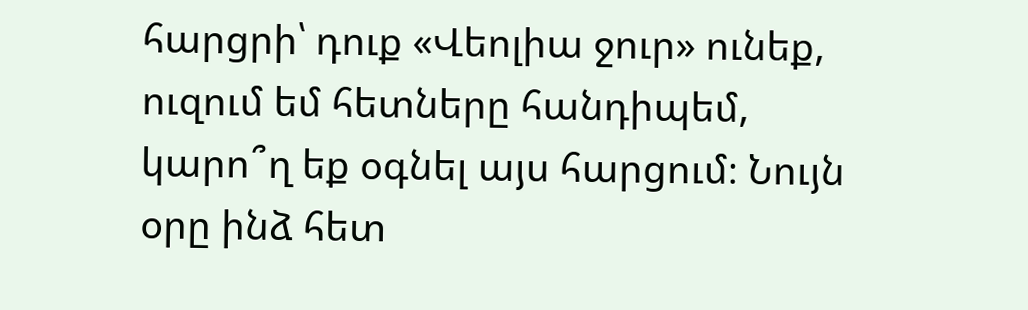հարցրի՝ դուք «Վեոլիա ջուր» ունեք, ուզում եմ հետները հանդիպեմ, կարո՞ղ եք օգնել այս հարցում։ Նույն օրը ինձ հետ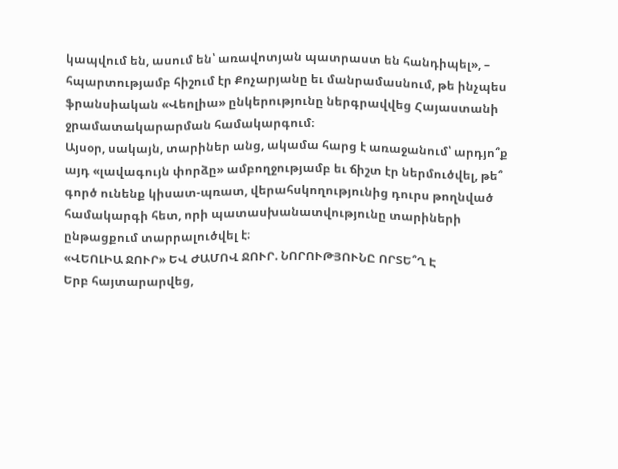կապվում են, ասում են՝ առավոտյան պատրաստ են հանդիպել», – հպարտությամբ հիշում էր Քոչարյանը եւ մանրամասնում, թե ինչպես ֆրանսիական «Վեոլիա» ընկերությունը ներգրավվեց Հայաստանի ջրամատակարարման համակարգում։
Այսօր, սակայն, տարիներ անց, ակամա հարց է առաջանում՝ արդյո՞ք այդ «լավագույն փորձը» ամբողջությամբ եւ ճիշտ էր ներմուծվել, թե՞ գործ ունենք կիսատ-պռատ, վերահսկողությունից դուրս թողնված համակարգի հետ, որի պատասխանատվությունը տարիների ընթացքում տարրալուծվել է։
«ՎԵՈԼԻԱ ՋՈՒՐ» ԵՎ ԺԱՄՈՎ ՋՈՒՐ. ՆՈՐՈՒԹՅՈՒՆԸ ՈՐՏԵ՞Ղ Է
Երբ հայտարարվեց,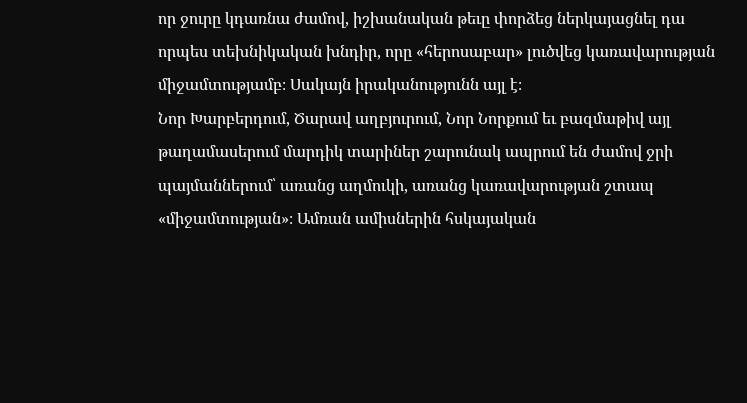որ ջուրը կդառնա ժամով, իշխանական թեւը փորձեց ներկայացնել դա որպես տեխնիկական խնդիր, որը «հերոսաբար» լուծվեց կառավարության միջամտությամբ։ Սակայն իրականությունն այլ է։
Նոր Խարբերդում, Ծարավ աղբյուրում, Նոր Նորքում եւ բազմաթիվ այլ թաղամասերում մարդիկ տարիներ շարունակ ապրում են ժամով ջրի պայմաններում՝ առանց աղմուկի, առանց կառավարության շտապ «միջամտության»։ Ամռան ամիսներին հսկայական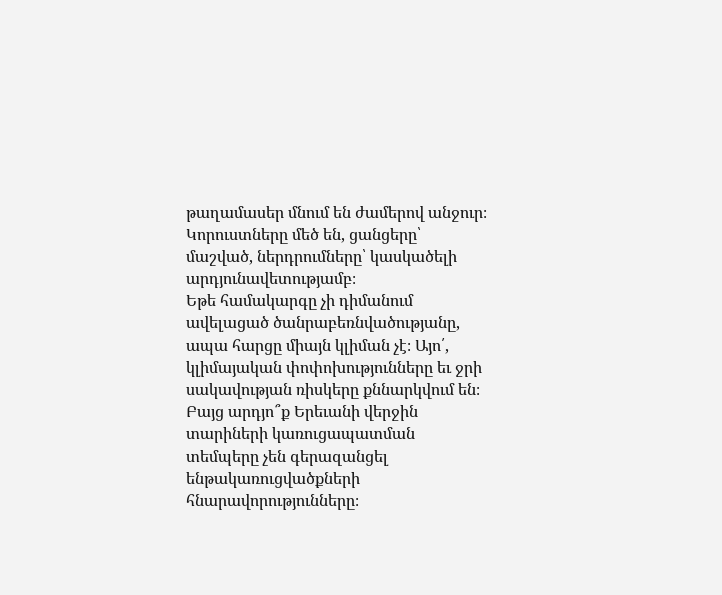թաղամասեր մնում են ժամերով անջուր։ Կորուստները մեծ են, ցանցերը՝ մաշված, ներդրումները՝ կասկածելի արդյունավետությամբ։
Եթե համակարգը չի դիմանում ավելացած ծանրաբեռնվածությանը, ապա հարցը միայն կլիման չէ։ Այո՛, կլիմայական փոփոխությունները եւ ջրի սակավության ռիսկերը քննարկվում են։ Բայց արդյո՞ք Երեւանի վերջին տարիների կառուցապատման տեմպերը չեն գերազանցել ենթակառուցվածքների հնարավորությունները։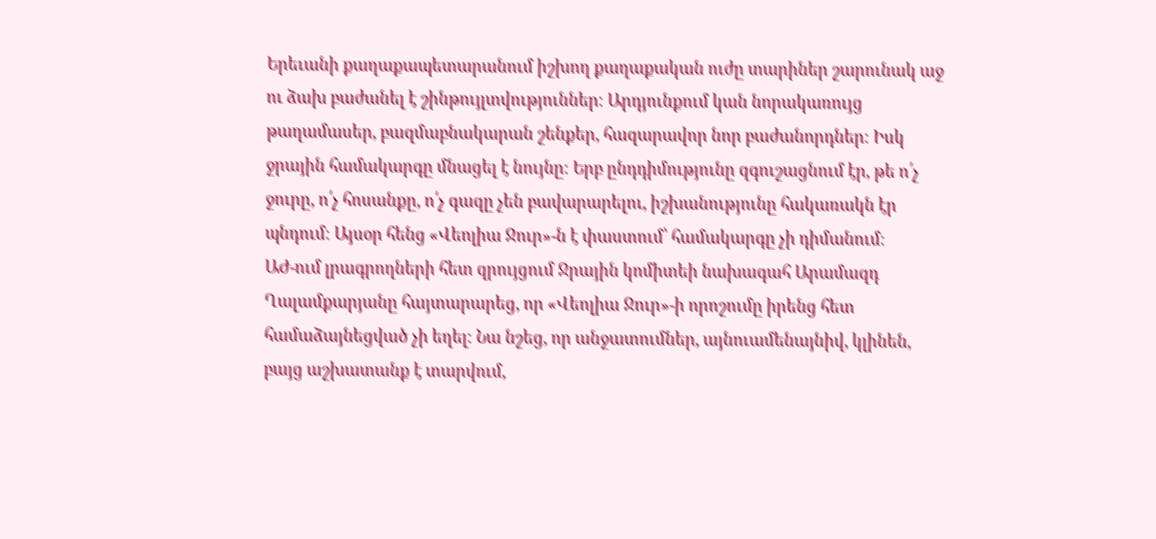Երեւանի քաղաքապետարանում իշխող քաղաքական ուժը տարիներ շարունակ աջ ու ձախ բաժանել է շինթույլտվություններ։ Արդյունքում կան նորակառույց թաղամասեր, բազմաբնակարան շենքեր, հազարավոր նոր բաժանորդներ։ Իսկ ջրային համակարգը մնացել է նույնը։ Երբ ընդդիմությունը զգուշացնում էր, թե ո՛չ ջուրը, ո՛չ հոսանքը, ո՛չ գազը չեն բավարարելու, իշխանությունը հակառակն էր պնդում։ Այսօր հենց «Վեոլիա Ջուր»-ն է փաստում՝ համակարգը չի դիմանում։
ԱԺ-ում լրագրողների հետ զրույցում Ջրային կոմիտեի նախագահ Արամազդ Ղալամքարյանը հայտարարեց, որ «Վեոլիա Ջուր»-ի որոշումը իրենց հետ համաձայնեցված չի եղել։ Նա նշեց, որ անջատումներ, այնուամենայնիվ, կլինեն, բայց աշխատանք է տարվում,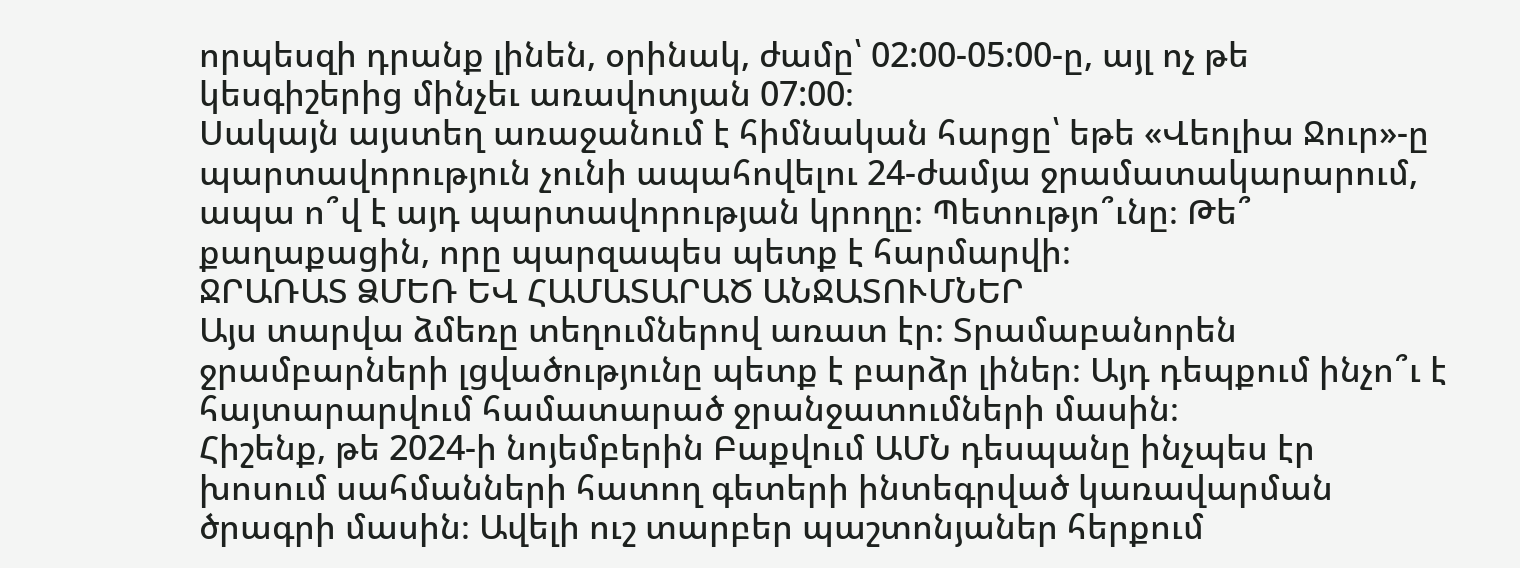որպեսզի դրանք լինեն, օրինակ, ժամը՝ 02:00-05:00-ը, այլ ոչ թե կեսգիշերից մինչեւ առավոտյան 07:00։
Սակայն այստեղ առաջանում է հիմնական հարցը՝ եթե «Վեոլիա Ջուր»-ը պարտավորություն չունի ապահովելու 24-ժամյա ջրամատակարարում, ապա ո՞վ է այդ պարտավորության կրողը։ Պետությո՞ւնը։ Թե՞ քաղաքացին, որը պարզապես պետք է հարմարվի։
ՋՐԱՌԱՏ ՁՄԵՌ ԵՎ ՀԱՄԱՏԱՐԱԾ ԱՆՋԱՏՈՒՄՆԵՐ
Այս տարվա ձմեռը տեղումներով առատ էր։ Տրամաբանորեն ջրամբարների լցվածությունը պետք է բարձր լիներ։ Այդ դեպքում ինչո՞ւ է հայտարարվում համատարած ջրանջատումների մասին։
Հիշենք, թե 2024-ի նոյեմբերին Բաքվում ԱՄՆ դեսպանը ինչպես էր խոսում սահմանների հատող գետերի ինտեգրված կառավարման ծրագրի մասին։ Ավելի ուշ տարբեր պաշտոնյաներ հերքում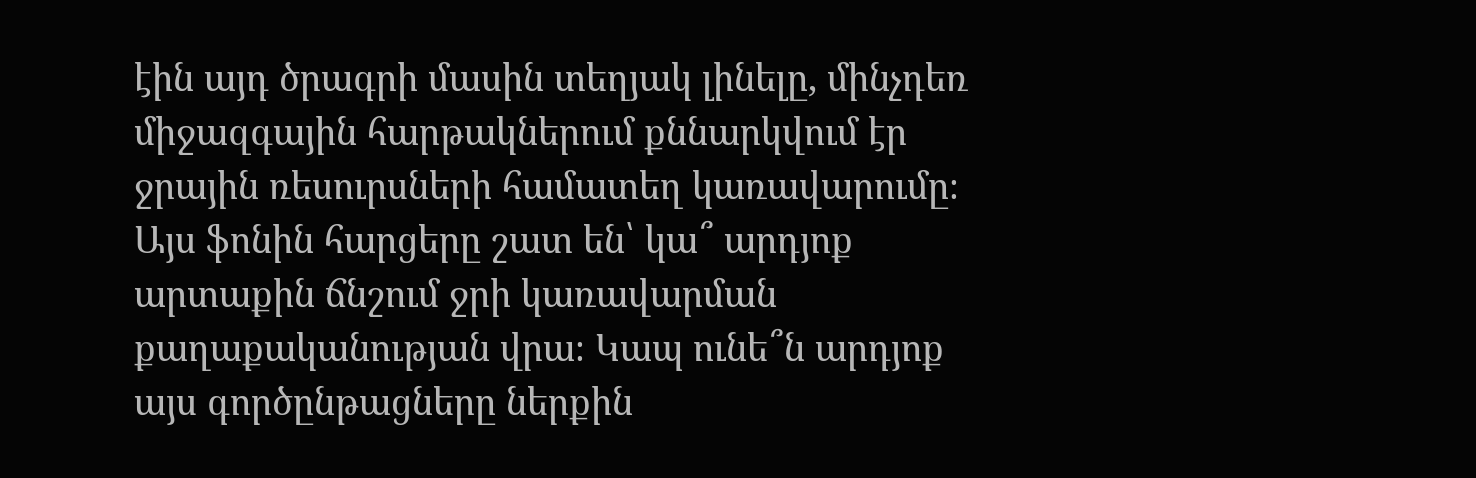էին այդ ծրագրի մասին տեղյակ լինելը, մինչդեռ միջազգային հարթակներում քննարկվում էր ջրային ռեսուրսների համատեղ կառավարումը։
Այս ֆոնին հարցերը շատ են՝ կա՞ արդյոք արտաքին ճնշում ջրի կառավարման քաղաքականության վրա։ Կապ ունե՞ն արդյոք այս գործընթացները ներքին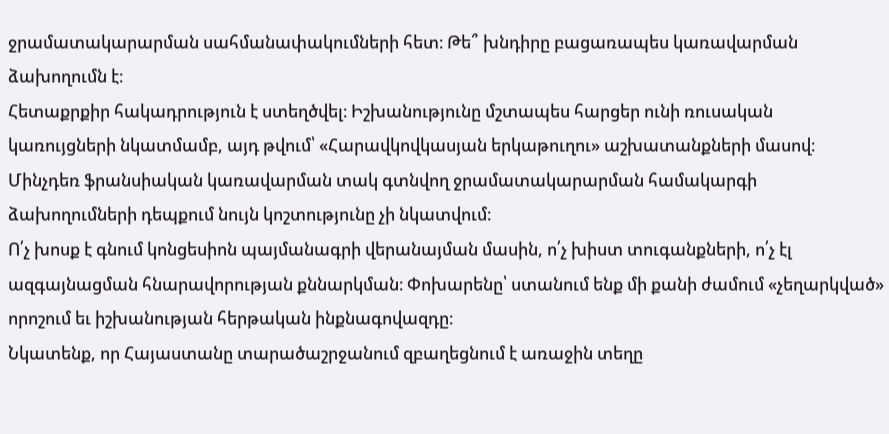ջրամատակարարման սահմանափակումների հետ։ Թե՞ խնդիրը բացառապես կառավարման ձախողումն է։
Հետաքրքիր հակադրություն է ստեղծվել։ Իշխանությունը մշտապես հարցեր ունի ռուսական կառույցների նկատմամբ, այդ թվում՝ «Հարավկովկասյան երկաթուղու» աշխատանքների մասով։ Մինչդեռ ֆրանսիական կառավարման տակ գտնվող ջրամատակարարման համակարգի ձախողումների դեպքում նույն կոշտությունը չի նկատվում։
Ո՛չ խոսք է գնում կոնցեսիոն պայմանագրի վերանայման մասին, ո՛չ խիստ տուգանքների, ո՛չ էլ ազգայնացման հնարավորության քննարկման։ Փոխարենը՝ ստանում ենք մի քանի ժամում «չեղարկված» որոշում եւ իշխանության հերթական ինքնագովազդը։
Նկատենք, որ Հայաստանը տարածաշրջանում զբաղեցնում է առաջին տեղը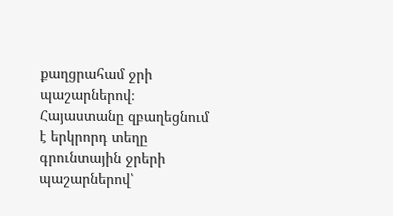քաղցրահամ ջրի պաշարներով։ Հայաստանը զբաղեցնում է երկրորդ տեղը գրունտային ջրերի պաշարներով՝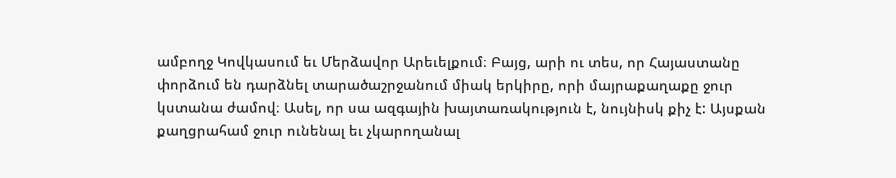ամբողջ Կովկասում եւ Մերձավոր Արեւելքում։ Բայց, արի ու տես, որ Հայաստանը փորձում են դարձնել տարածաշրջանում միակ երկիրը, որի մայրաքաղաքը ջուր կստանա ժամով։ Ասել, որ սա ազգային խայտառակություն է, նույնիսկ քիչ է: Այսքան քաղցրահամ ջուր ունենալ եւ չկարողանալ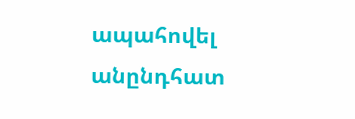ապահովել անընդհատ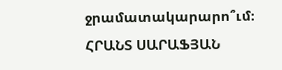ջրամատակարարո՞ւմ։
ՀՐԱՆՏ ՍԱՐԱՖՅԱՆ